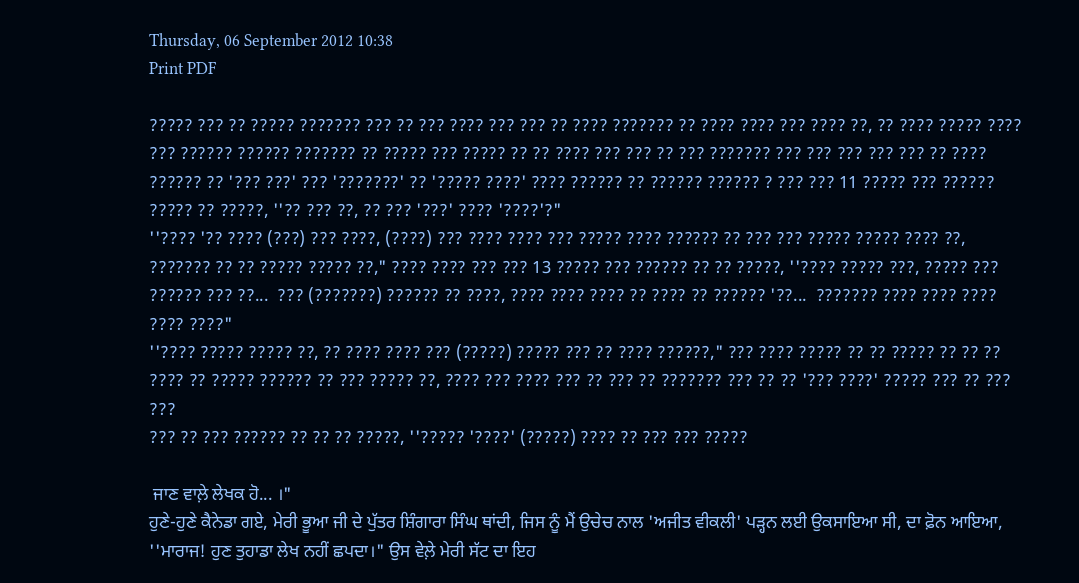Thursday, 06 September 2012 10:38
Print PDF

????? ??? ?? ????? ??????? ??? ?? ??? ???? ??? ??? ?? ???? ??????? ?? ???? ???? ??? ???? ??, ?? ???? ????? ???? ??? ?????? ?????? ??????? ?? ????? ??? ????? ?? ?? ???? ??? ??? ?? ??? ??????? ??? ??? ??? ??? ??? ?? ???? ?????? ?? '??? ???' ??? '???????' ?? '????? ????' ???? ?????? ?? ?????? ?????? ? ??? ??? 11 ????? ??? ?????? ????? ?? ?????, ''?? ??? ??, ?? ??? '???' ???? '????'?"
''???? '?? ???? (???) ??? ????, (????) ??? ???? ???? ??? ????? ???? ?????? ?? ??? ??? ????? ????? ???? ??, ??????? ?? ?? ????? ????? ??," ???? ???? ??? ??? 13 ????? ??? ?????? ?? ?? ?????, ''???? ????? ???, ????? ??? ?????? ??? ??...  ??? (???????) ?????? ?? ????, ???? ???? ???? ?? ???? ?? ?????? '??...  ??????? ???? ???? ???? ???? ????"
''???? ????? ????? ??, ?? ???? ???? ??? (?????) ????? ??? ?? ???? ??????," ??? ???? ????? ?? ?? ????? ?? ?? ?? ???? ?? ????? ?????? ?? ??? ????? ??, ???? ??? ???? ??? ?? ??? ?? ??????? ??? ?? ?? '??? ????' ????? ??? ?? ??? ???
??? ?? ??? ?????? ?? ?? ?? ?????, ''????? '????' (?????) ???? ?? ??? ??? ?????

 ਜਾਣ ਵਾਲ਼ੇ ਲੇਖਕ ਹੋ... ।"
ਹੁਣੇ-ਹੁਣੇ ਕੈਨੇਡਾ ਗਏ, ਮੇਰੀ ਭੂਆ ਜੀ ਦੇ ਪੁੱਤਰ ਸ਼ਿੰਗਾਰਾ ਸਿੰਘ ਥਾਂਦੀ, ਜਿਸ ਨੂੰ ਮੈਂ ਉਚੇਚ ਨਾਲ 'ਅਜੀਤ ਵੀਕਲੀ' ਪੜ੍ਹਨ ਲਈ ਉਕਸਾਇਆ ਸੀ, ਦਾ ਫ਼ੋਨ ਆਇਆ, ''ਮਾਰਾਜ! ਹੁਣ ਤੁਹਾਡਾ ਲੇਖ ਨਹੀਂ ਛਪਦਾ।" ਉਸ ਵੇਲ਼ੇ ਮੇਰੀ ਸੱਟ ਦਾ ਇਹ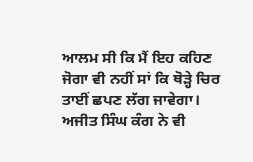ਆਲਮ ਸੀ ਕਿ ਮੈਂ ਇਹ ਕਹਿਣ ਜੋਗਾ ਵੀ ਨਹੀਂ ਸਾਂ ਕਿ ਥੋੜ੍ਹੇ ਚਿਰ ਤਾਈਂ ਛਪਣ ਲੱਗ ਜਾਵੇਗਾ।
ਅਜੀਤ ਸਿੰਘ ਕੰਗ ਨੇ ਵੀ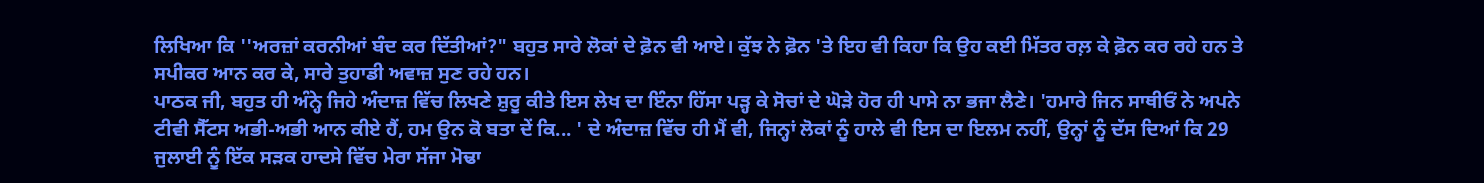ਲਿਖਿਆ ਕਿ ''ਅਰਜ਼ਾਂ ਕਰਨੀਆਂ ਬੰਦ ਕਰ ਦਿੱਤੀਆਂ?" ਬਹੁਤ ਸਾਰੇ ਲੋਕਾਂ ਦੇ ਫ਼ੋਨ ਵੀ ਆਏ। ਕੁੱਝ ਨੇ ਫ਼ੋਨ 'ਤੇ ਇਹ ਵੀ ਕਿਹਾ ਕਿ ਉਹ ਕਈ ਮਿੱਤਰ ਰਲ਼ ਕੇ ਫ਼ੋਨ ਕਰ ਰਹੇ ਹਨ ਤੇ ਸਪੀਕਰ ਆਨ ਕਰ ਕੇ, ਸਾਰੇ ਤੁਹਾਡੀ ਅਵਾਜ਼ ਸੁਣ ਰਹੇ ਹਨ।
ਪਾਠਕ ਜੀ, ਬਹੁਤ ਹੀ ਅੰਨ੍ਹੇ ਜਿਹੇ ਅੰਦਾਜ਼ ਵਿੱਚ ਲਿਖਣੇ ਸ਼ੁਰੂ ਕੀਤੇ ਇਸ ਲੇਖ ਦਾ ਇੰਨਾ ਹਿੱਸਾ ਪੜ੍ਹ ਕੇ ਸੋਚਾਂ ਦੇ ਘੋੜੇ ਹੋਰ ਹੀ ਪਾਸੇ ਨਾ ਭਜਾ ਲੈਣੇ। 'ਹਮਾਰੇ ਜਿਨ ਸਾਥੀਓਂ ਨੇ ਅਪਨੇ ਟੀਵੀ ਸੈੱਟਸ ਅਭੀ-ਅਭੀ ਆਨ ਕੀਏ ਹੈਂ, ਹਮ ਉਨ ਕੋ ਬਤਾ ਦੇਂ ਕਿ... ' ਦੇ ਅੰਦਾਜ਼ ਵਿੱਚ ਹੀ ਮੈਂ ਵੀ, ਜਿਨ੍ਹਾਂ ਲੋਕਾਂ ਨੂੰ ਹਾਲੇ ਵੀ ਇਸ ਦਾ ਇਲਮ ਨਹੀਂ, ਉਨ੍ਹਾਂ ਨੂੰ ਦੱਸ ਦਿਆਂ ਕਿ 29 ਜੁਲਾਈ ਨੂੰ ਇੱਕ ਸੜਕ ਹਾਦਸੇ ਵਿੱਚ ਮੇਰਾ ਸੱਜਾ ਮੋਢਾ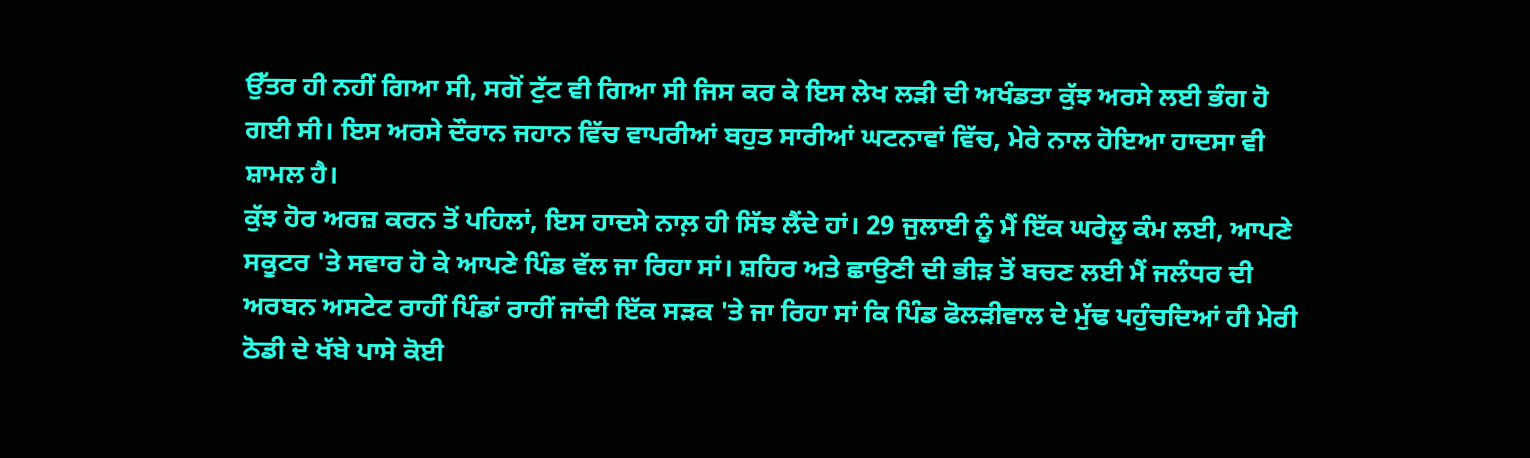ਉੱਤਰ ਹੀ ਨਹੀਂ ਗਿਆ ਸੀ, ਸਗੋਂ ਟੁੱਟ ਵੀ ਗਿਆ ਸੀ ਜਿਸ ਕਰ ਕੇ ਇਸ ਲੇਖ ਲੜੀ ਦੀ ਅਖੰਡਤਾ ਕੁੱਝ ਅਰਸੇ ਲਈ ਭੰਗ ਹੋ ਗਈ ਸੀ। ਇਸ ਅਰਸੇ ਦੌਰਾਨ ਜਹਾਨ ਵਿੱਚ ਵਾਪਰੀਆਂ ਬਹੁਤ ਸਾਰੀਆਂ ਘਟਨਾਵਾਂ ਵਿੱਚ, ਮੇਰੇ ਨਾਲ ਹੋਇਆ ਹਾਦਸਾ ਵੀ ਸ਼ਾਮਲ ਹੈ।
ਕੁੱਝ ਹੋਰ ਅਰਜ਼ ਕਰਨ ਤੋਂ ਪਹਿਲਾਂ, ਇਸ ਹਾਦਸੇ ਨਾਲ਼ ਹੀ ਸਿੱਝ ਲੈਂਦੇ ਹਾਂ। 29 ਜੁਲਾਈ ਨੂੰ ਮੈਂ ਇੱਕ ਘਰੇਲੂ ਕੰਮ ਲਈ, ਆਪਣੇ ਸਕੂਟਰ 'ਤੇ ਸਵਾਰ ਹੋ ਕੇ ਆਪਣੇ ਪਿੰਡ ਵੱਲ ਜਾ ਰਿਹਾ ਸਾਂ। ਸ਼ਹਿਰ ਅਤੇ ਛਾਉਣੀ ਦੀ ਭੀੜ ਤੋਂ ਬਚਣ ਲਈ ਮੈਂ ਜਲੰਧਰ ਦੀ ਅਰਬਨ ਅਸਟੇਟ ਰਾਹੀਂ ਪਿੰਡਾਂ ਰਾਹੀਂ ਜਾਂਦੀ ਇੱਕ ਸੜਕ 'ਤੇ ਜਾ ਰਿਹਾ ਸਾਂ ਕਿ ਪਿੰਡ ਫੋਲੜੀਵਾਲ ਦੇ ਮੁੱਢ ਪਹੁੰਚਦਿਆਂ ਹੀ ਮੇਰੀ ਠੋਡੀ ਦੇ ਖੱਬੇ ਪਾਸੇ ਕੋਈ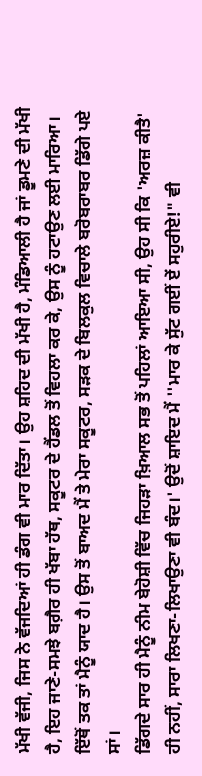ਮੱਖੀ ਵੱਜੀ, ਜਿਸ ਨੇ ਵੱਜਦਿਆਂ ਹੀ ਡੰਗ ਵੀ ਮਾਰ ਦਿੱਤਾ। ਉਹ ਸ਼ਹਿਦ ਦੀ ਮੱਖੀ ਹੈ, ਮੰਡਿਆਲੀ ਹੈ ਜਾਂ ਡੂਮਣੇ ਦੀ ਮੱਖੀ ਹੈ, ਇਹ ਜਾਣੇ-ਸਮਝੇ ਬਗ਼ੈਰ ਹੀ ਖੱਬਾ ਹੱਥ, ਸਕੂਟਰ ਦੇ ਹੈਂਡਲ ਤੋਂ ਵਿਹਲਾ ਕਰ ਕੇ, ਉਸ ਨੂੰ ਹਟਾਉਣ ਲਈ ਮਾਰਿਆ। ਇੱਥੋਂ ਤਕ ਤਾਂ ਮੈਨੂੰ ਯਾਦ ਹੈ। ਉਸ ਤੋਂ ਬਾਅਦ ਮੈਂ ਤੇ ਮੇਰਾ ਸਕੂਟਰ, ਸੜਕ ਦੇ ਬਿਲਕੁਲ ਵਿਚਾਲੇ ਬਰੋਬਰਾਬਰ ਡਿੱਗੇ ਪਏ ਸਾਂ।
ਡਿੱਗਦੇ ਸਾਰ ਹੀ ਮੈਨੂੰ ਨੀਮ ਬੇਹੋਸ਼ੀ ਵਿੱਚ ਜਿਹੜਾ ਖ਼ਿਆਲ ਸਭ ਤੋਂ ਪਹਿਲਾਂ ਆਇਆ ਸੀ, ਉਹ ਸੀ ਕਿ 'ਅਰਜ਼ ਕੀਤੈ' ਹੀ ਨਹੀਂ, ਸਾਰਾ ਲਿਖਣਾ-ਲਿਖਾਉਣਾ ਵੀ ਬੰਦ।' ਉਦੋਂ ਸ਼ਾਇਦ ਮੈਂ ''ਮਾਰ ਕੇ ਸੁੱਟ ਗਈਂ ਏਂ ਸਹੁਰੀਏ!" ਵੀ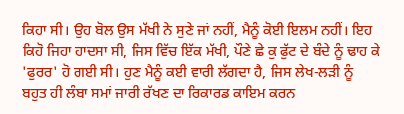ਕਿਹਾ ਸੀ। ਉਹ ਬੋਲ ਉਸ ਮੱਖੀ ਨੇ ਸੁਣੇ ਜਾਂ ਨਹੀਂ, ਮੈਨੂੰ ਕੋਈ ਇਲਮ ਨਹੀਂ। ਇਹ ਕਿਹੋ ਜਿਹਾ ਹਾਦਸਾ ਸੀ, ਜਿਸ ਵਿੱਚ ਇੱਕ ਮੱਖੀ, ਪੌਣੇ ਛੇ ਕੁ ਫੁੱਟ ਦੇ ਬੰਦੇ ਨੂੰ ਢਾਹ ਕੇ 'ਫੁਰਰ' ਹੋ ਗਈ ਸੀ। ਹੁਣ ਮੈਨੂੰ ਕਈ ਵਾਰੀ ਲੱਗਦਾ ਹੈ, ਜਿਸ ਲੇਖ-ਲੜੀ ਨੂੰ ਬਹੁਤ ਹੀ ਲੰਬਾ ਸਮਾਂ ਜਾਰੀ ਰੱਖਣ ਦਾ ਰਿਕਾਰਡ ਕਾਇਮ ਕਰਨ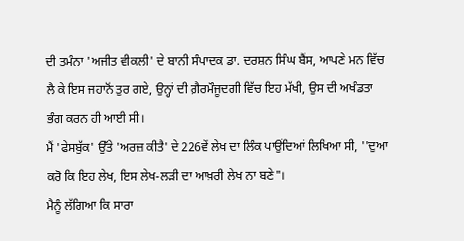ਦੀ ਤਮੰਨਾ 'ਅਜੀਤ ਵੀਕਲੀ' ਦੇ ਬਾਨੀ ਸੰਪਾਦਕ ਡਾ. ਦਰਸ਼ਨ ਸਿੰਘ ਬੈਂਸ, ਆਪਣੇ ਮਨ ਵਿੱਚ ਲੈ ਕੇ ਇਸ ਜਹਾਨੋਂ ਤੁਰ ਗਏ, ਉਨ੍ਹਾਂ ਦੀ ਗ਼ੈਰਮੌਜੂਦਗੀ ਵਿੱਚ ਇਹ ਮੱਖੀ, ਉਸ ਦੀ ਅਖੰਡਤਾ ਭੰਗ ਕਰਨ ਹੀ ਆਈ ਸੀ।
ਮੈਂ 'ਫੇਸਬੁੱਕ' ਉੱਤੇ 'ਅਰਜ਼ ਕੀਤੈ' ਦੇ 226ਵੇਂ ਲੇਖ ਦਾ ਲਿੰਕ ਪਾਉਂਦਿਆਂ ਲਿਖਿਆ ਸੀ, ''ਦੁਆ ਕਰੋ ਕਿ ਇਹ ਲੇਖ, ਇਸ ਲੇਖ-ਲੜੀ ਦਾ ਆਖ਼ਰੀ ਲੇਖ ਨਾ ਬਣੇ"।
ਮੈਨੂੰ ਲੱਗਿਆ ਕਿ ਸਾਰਾ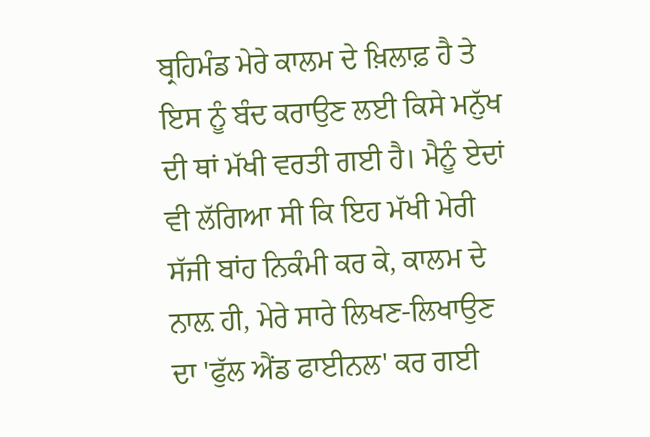ਬ੍ਰਹਿਮੰਡ ਮੇਰੇ ਕਾਲਮ ਦੇ ਖ਼ਿਲਾਫ਼ ਹੈ ਤੇ ਇਸ ਨੂੰ ਬੰਦ ਕਰਾਉਣ ਲਈ ਕਿਸੇ ਮਨੁੱਖ ਦੀ ਥਾਂ ਮੱਖੀ ਵਰਤੀ ਗਈ ਹੈ। ਮੈਨੂੰ ਏਦਾਂ ਵੀ ਲੱਗਿਆ ਸੀ ਕਿ ਇਹ ਮੱਖੀ ਮੇਰੀ ਸੱਜੀ ਬਾਂਹ ਨਿਕੰਮੀ ਕਰ ਕੇ, ਕਾਲਮ ਦੇ ਨਾਲ਼ ਹੀ, ਮੇਰੇ ਸਾਰੇ ਲਿਖਣ-ਲਿਖਾਉਣ ਦਾ 'ਫੁੱਲ ਐਂਡ ਫਾਈਨਲ' ਕਰ ਗਈ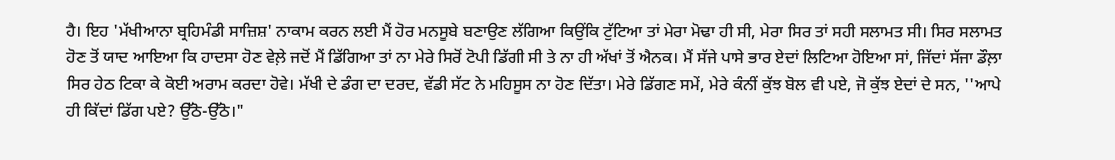ਹੈ। ਇਹ 'ਮੱਖੀਆਨਾ ਬ੍ਰਹਿਮੰਡੀ ਸਾਜ਼ਿਸ਼' ਨਾਕਾਮ ਕਰਨ ਲਈ ਮੈਂ ਹੋਰ ਮਨਸੂਬੇ ਬਣਾਉਣ ਲੱਗਿਆ ਕਿਉਂਕਿ ਟੁੱਟਿਆ ਤਾਂ ਮੇਰਾ ਮੋਢਾ ਹੀ ਸੀ, ਮੇਰਾ ਸਿਰ ਤਾਂ ਸਹੀ ਸਲਾਮਤ ਸੀ। ਸਿਰ ਸਲਾਮਤ ਹੋਣ ਤੋਂ ਯਾਦ ਆਇਆ ਕਿ ਹਾਦਸਾ ਹੋਣ ਵੇਲ਼ੇ ਜਦੋਂ ਮੈਂ ਡਿੱਗਿਆ ਤਾਂ ਨਾ ਮੇਰੇ ਸਿਰੋਂ ਟੋਪੀ ਡਿੱਗੀ ਸੀ ਤੇ ਨਾ ਹੀ ਅੱਖਾਂ ਤੋਂ ਐਨਕ। ਮੈਂ ਸੱਜੇ ਪਾਸੇ ਭਾਰ ਏਦਾਂ ਲਿਟਿਆ ਹੋਇਆ ਸਾਂ, ਜਿੱਦਾਂ ਸੱਜਾ ਡੌਲ਼ਾ ਸਿਰ ਹੇਠ ਟਿਕਾ ਕੇ ਕੋਈ ਅਰਾਮ ਕਰਦਾ ਹੋਵੇ। ਮੱਖੀ ਦੇ ਡੰਗ ਦਾ ਦਰਦ, ਵੱਡੀ ਸੱਟ ਨੇ ਮਹਿਸੂਸ ਨਾ ਹੋਣ ਦਿੱਤਾ। ਮੇਰੇ ਡਿੱਗਣ ਸਮੇਂ, ਮੇਰੇ ਕੰਨੀਂ ਕੁੱਝ ਬੋਲ ਵੀ ਪਏ, ਜੋ ਕੁੱਝ ਏਦਾਂ ਦੇ ਸਨ, ''ਆਪੇ ਹੀ ਕਿੱਦਾਂ ਡਿੱਗ ਪਏ? ਉੱਠੋ-ਉੱਠੋ।"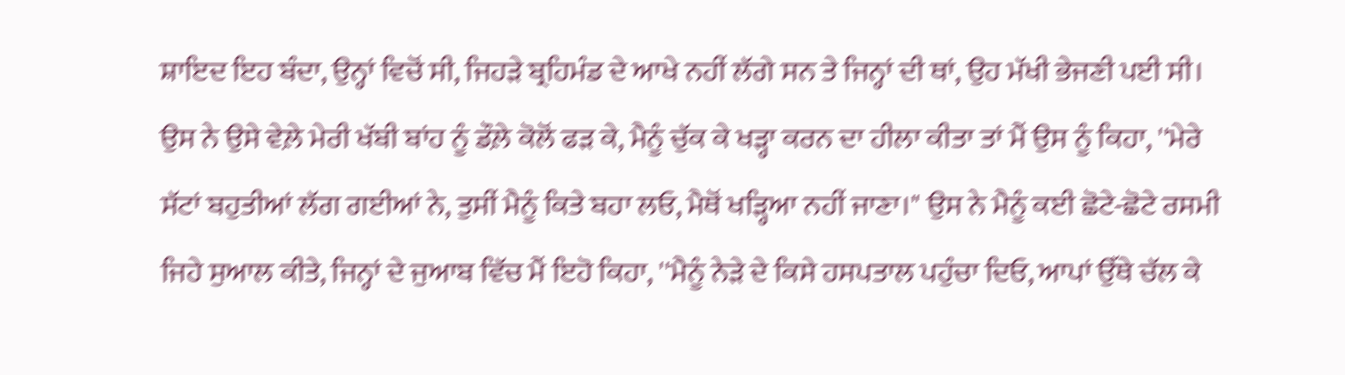ਸ਼ਾਇਦ ਇਹ ਬੰਦਾ, ਉਨ੍ਹਾਂ ਵਿਚੋਂ ਸੀ, ਜਿਹੜੇ ਬ੍ਰਹਿਮੰਡ ਦੇ ਆਖੇ ਨਹੀਂ ਲੱਗੇ ਸਨ ਤੇ ਜਿਨ੍ਹਾਂ ਦੀ ਥਾਂ, ਉਹ ਮੱਖੀ ਭੇਜਣੀ ਪਈ ਸੀ। ਉਸ ਨੇ ਉਸੇ ਵੇਲ਼ੇ ਮੇਰੀ ਖੱਬੀ ਬਾਂਹ ਨੂੰ ਡੌਲ਼ੇ ਕੋਲੋਂ ਫੜ ਕੇ, ਮੈਨੂੰ ਚੁੱਕ ਕੇ ਖੜ੍ਹਾ ਕਰਨ ਦਾ ਹੀਲਾ ਕੀਤਾ ਤਾਂ ਮੈਂ ਉਸ ਨੂੰ ਕਿਹਾ, ''ਮੇਰੇ ਸੱਟਾਂ ਬਹੁਤੀਆਂ ਲੱਗ ਗਈਆਂ ਨੇ, ਤੁਸੀਂ ਮੈਨੂੰ ਕਿਤੇ ਬਹਾ ਲਓ, ਮੈਥੋਂ ਖੜ੍ਹਿਆ ਨਹੀਂ ਜਾਣਾ।" ਉਸ ਨੇ ਮੈਨੂੰ ਕਈ ਛੋਟੇ-ਛੋਟੇ ਰਸਮੀ ਜਿਹੇ ਸੁਆਲ ਕੀਤੇ, ਜਿਨ੍ਹਾਂ ਦੇ ਜੁਆਬ ਵਿੱਚ ਮੈਂ ਇਹੋ ਕਿਹਾ, ''ਮੈਨੂੰ ਨੇੜੇ ਦੇ ਕਿਸੇ ਹਸਪਤਾਲ ਪਹੁੰਚਾ ਦਿਓ, ਆਪਾਂ ਉੱਥੇ ਚੱਲ ਕੇ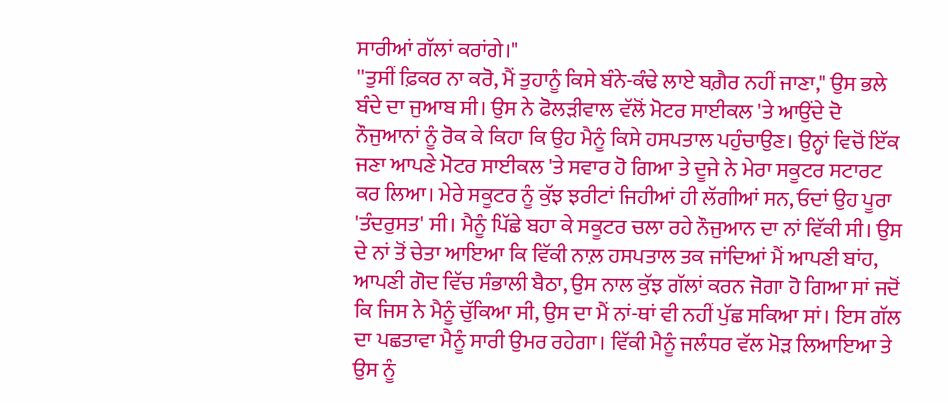ਸਾਰੀਆਂ ਗੱਲਾਂ ਕਰਾਂਗੇ।"
''ਤੁਸੀਂ ਫ਼ਿਕਰ ਨਾ ਕਰੋ, ਮੈਂ ਤੁਹਾਨੂੰ ਕਿਸੇ ਬੰਨੇ-ਕੰਢੇ ਲਾਏ ਬਗ਼ੈਰ ਨਹੀਂ ਜਾਣਾ," ਉਸ ਭਲੇ ਬੰਦੇ ਦਾ ਜੁਆਬ ਸੀ। ਉਸ ਨੇ ਫੋਲੜੀਵਾਲ ਵੱਲੋਂ ਮੋਟਰ ਸਾਈਕਲ 'ਤੇ ਆਉਂਦੇ ਦੋ ਨੌਜੁਆਨਾਂ ਨੂੰ ਰੋਕ ਕੇ ਕਿਹਾ ਕਿ ਉਹ ਮੈਨੂੰ ਕਿਸੇ ਹਸਪਤਾਲ ਪਹੁੰਚਾਉਣ। ਉਨ੍ਹਾਂ ਵਿਚੋਂ ਇੱਕ ਜਣਾ ਆਪਣੇ ਮੋਟਰ ਸਾਈਕਲ 'ਤੇ ਸਵਾਰ ਹੋ ਗਿਆ ਤੇ ਦੂਜੇ ਨੇ ਮੇਰਾ ਸਕੂਟਰ ਸਟਾਰਟ ਕਰ ਲਿਆ। ਮੇਰੇ ਸਕੂਟਰ ਨੂੰ ਕੁੱਝ ਝਰੀਟਾਂ ਜਿਹੀਆਂ ਹੀ ਲੱਗੀਆਂ ਸਨ, ਓਦਾਂ ਉਹ ਪੂਰਾ 'ਤੰਦਰੁਸਤ' ਸੀ। ਮੈਨੂੰ ਪਿੱਛੇ ਬਹਾ ਕੇ ਸਕੂਟਰ ਚਲਾ ਰਹੇ ਨੌਜੁਆਨ ਦਾ ਨਾਂ ਵਿੱਕੀ ਸੀ। ਉਸ ਦੇ ਨਾਂ ਤੋਂ ਚੇਤਾ ਆਇਆ ਕਿ ਵਿੱਕੀ ਨਾਲ਼ ਹਸਪਤਾਲ ਤਕ ਜਾਂਦਿਆਂ ਮੈਂ ਆਪਣੀ ਬਾਂਹ, ਆਪਣੀ ਗੋਦ ਵਿੱਚ ਸੰਭਾਲੀ ਬੈਠਾ, ਉਸ ਨਾਲ ਕੁੱਝ ਗੱਲਾਂ ਕਰਨ ਜੋਗਾ ਹੋ ਗਿਆ ਸਾਂ ਜਦੋਂ ਕਿ ਜਿਸ ਨੇ ਮੈਨੂੰ ਚੁੱਕਿਆ ਸੀ, ਉਸ ਦਾ ਮੈਂ ਨਾਂ-ਥਾਂ ਵੀ ਨਹੀਂ ਪੁੱਛ ਸਕਿਆ ਸਾਂ। ਇਸ ਗੱਲ ਦਾ ਪਛਤਾਵਾ ਮੈਨੂੰ ਸਾਰੀ ਉਮਰ ਰਹੇਗਾ। ਵਿੱਕੀ ਮੈਨੂੰ ਜਲੰਧਰ ਵੱਲ ਮੋੜ ਲਿਆਇਆ ਤੇ ਉਸ ਨੂੰ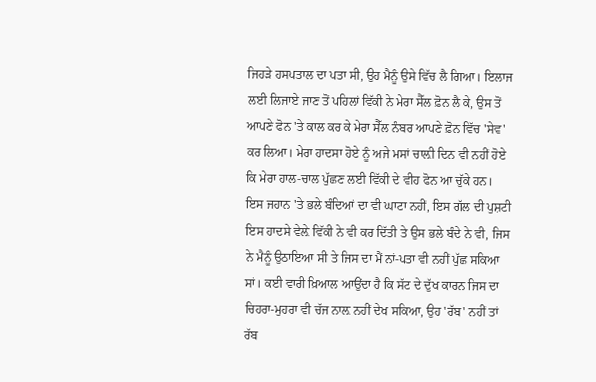ਜਿਹੜੇ ਹਸਪਤਾਲ ਦਾ ਪਤਾ ਸੀ, ਉਹ ਮੈਨੂੰ ਉਸੇ ਵਿੱਚ ਲੈ ਗਿਆ। ਇਲਾਜ ਲਈ ਲਿਜਾਏ ਜਾਣ ਤੋਂ ਪਹਿਲਾਂ ਵਿੱਕੀ ਨੇ ਮੇਰਾ ਸੈੱਲ ਫ਼ੋਨ ਲੈ ਕੇ, ਉਸ ਤੋਂ ਆਪਣੇ ਫੋਨ 'ਤੇ ਕਾਲ ਕਰ ਕੇ ਮੇਰਾ ਸੈੱਲ ਨੰਬਰ ਆਪਣੇ ਫ਼ੋਨ ਵਿੱਚ 'ਸੇਵ' ਕਰ ਲਿਆ। ਮੇਰਾ ਹਾਦਸਾ ਹੋਏ ਨੂੰ ਅਜੇ ਮਸਾਂ ਚਾਲ਼ੀ ਦਿਨ ਵੀ ਨਹੀਂ ਹੋਏ ਕਿ ਮੇਰਾ ਹਾਲ-ਚਾਲ ਪੁੱਛਣ ਲਈ ਵਿੱਕੀ ਦੇ ਵੀਹ ਫੋਨ ਆ ਚੁੱਕੇ ਹਨ।
ਇਸ ਜਹਾਨ 'ਤੇ ਭਲੇ ਬੰਦਿਆਂ ਦਾ ਵੀ ਘਾਟਾ ਨਹੀਂ, ਇਸ ਗੱਲ ਦੀ ਪੁਸ਼ਟੀ ਇਸ ਹਾਦਸੇ ਵੇਲ਼ੇ ਵਿੱਕੀ ਨੇ ਵੀ ਕਰ ਦਿੱਤੀ ਤੇ ਉਸ ਭਲੇ ਬੰਦੇ ਨੇ ਵੀ, ਜਿਸ ਨੇ ਮੈਨੂੰ ਉਠਾਇਆ ਸੀ ਤੇ ਜਿਸ ਦਾ ਮੈਂ ਨਾਂ-ਪਤਾ ਵੀ ਨਹੀਂ ਪੁੱਛ ਸਕਿਆ ਸਾਂ। ਕਈ ਵਾਰੀ ਖ਼ਿਆਲ ਆਉਂਦਾ ਹੈ ਕਿ ਸੱਟ ਦੇ ਦੁੱਖ ਕਾਰਨ ਜਿਸ ਦਾ ਚਿਹਰਾ-ਮੁਹਰਾ ਵੀ ਚੱਜ ਨਾਲ਼ ਨਹੀਂ ਦੇਖ ਸਕਿਆ, ਉਹ 'ਰੱਬ' ਨਹੀਂ ਤਾਂ ਰੱਬ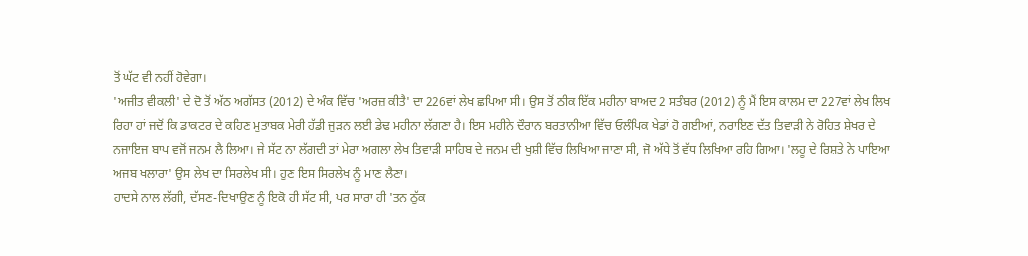ਤੋਂ ਘੱਟ ਵੀ ਨਹੀਂ ਹੋਵੇਗਾ।
'ਅਜੀਤ ਵੀਕਲੀ' ਦੇ ਦੋ ਤੋਂ ਅੱਠ ਅਗੱਸਤ (2012) ਦੇ ਅੰਕ ਵਿੱਚ 'ਅਰਜ਼ ਕੀਤੈ' ਦਾ 226ਵਾਂ ਲੇਖ ਛਪਿਆ ਸੀ। ਉਸ ਤੋਂ ਠੀਕ ਇੱਕ ਮਹੀਨਾ ਬਾਅਦ 2 ਸਤੰਬਰ (2012) ਨੂੰ ਮੈਂ ਇਸ ਕਾਲਮ ਦਾ 227ਵਾਂ ਲੇਖ ਲਿਖ ਰਿਹਾ ਹਾਂ ਜਦੋਂ ਕਿ ਡਾਕਟਰ ਦੇ ਕਹਿਣ ਮੁਤਾਬਕ ਮੇਰੀ ਹੱਡੀ ਜੁੜਨ ਲਈ ਡੇਢ ਮਹੀਨਾ ਲੱਗਣਾ ਹੈ। ਇਸ ਮਹੀਨੇ ਦੌਰਾਨ ਬਰਤਾਨੀਆ ਵਿੱਚ ਓਲੰਪਿਕ ਖੇਡਾਂ ਹੋ ਗਈਆਂ, ਨਰਾਇਣ ਦੱਤ ਤਿਵਾੜੀ ਨੇ ਰੋਹਿਤ ਸ਼ੇਖਰ ਦੇ ਨਜਾਇਜ ਬਾਪ ਵਜੋਂ ਜਨਮ ਲੈ ਲਿਆ। ਜੇ ਸੱਟ ਨਾ ਲੱਗਦੀ ਤਾਂ ਮੇਰਾ ਅਗਲਾ ਲੇਖ ਤਿਵਾੜੀ ਸਾਹਿਬ ਦੇ ਜਨਮ ਦੀ ਖੁਸ਼ੀ ਵਿੱਚ ਲਿਖਿਆ ਜਾਣਾ ਸੀ, ਜੋ ਅੱਧੇ ਤੋਂ ਵੱਧ ਲਿਖਿਆ ਰਹਿ ਗਿਆ। 'ਲਹੂ ਦੇ ਰਿਸ਼ਤੇ ਨੇ ਪਾਇਆ ਅਜਬ ਖਲਾਰਾ' ਉਸ ਲੇਖ ਦਾ ਸਿਰਲੇਖ ਸੀ। ਹੁਣ ਇਸ ਸਿਰਲੇਖ ਨੂੰ ਮਾਣ ਲੈਣਾ।
ਹਾਦਸੇ ਨਾਲ ਲੱਗੀ, ਦੱਸਣ-ਦਿਖਾਉਣ ਨੂੰ ਇਕੋ ਹੀ ਸੱਟ ਸੀ, ਪਰ ਸਾਰਾ ਹੀ 'ਤਨ ਠੁੱਕ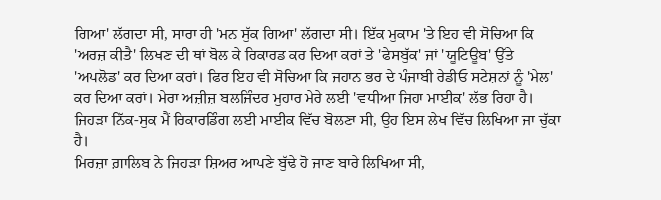ਗਿਆ' ਲੱਗਦਾ ਸੀ, ਸਾਰਾ ਹੀ 'ਮਨ ਸੁੱਕ ਗਿਆ' ਲੱਗਦਾ ਸੀ। ਇੱਕ ਮੁਕਾਮ 'ਤੇ ਇਹ ਵੀ ਸੋਚਿਆ ਕਿ 'ਅਰਜ਼ ਕੀਤੈ' ਲਿਖਣ ਦੀ ਥਾਂ ਬੋਲ ਕੇ ਰਿਕਾਰਡ ਕਰ ਦਿਆ ਕਰਾਂ ਤੇ 'ਫੇਸਬੁੱਕ' ਜਾਂ 'ਯੂਟਿਊਬ' ਉੱਤੇ 'ਅਪਲੋਡ' ਕਰ ਦਿਆ ਕਰਾਂ। ਫਿਰ ਇਹ ਵੀ ਸੋਚਿਆ ਕਿ ਜਹਾਨ ਭਰ ਦੇ ਪੰਜਾਬੀ ਰੇਡੀਓ ਸਟੇਸ਼ਨਾਂ ਨੂੰ 'ਮੇਲ' ਕਰ ਦਿਆ ਕਰਾਂ। ਮੇਰਾ ਅਜ਼ੀਜ਼ ਬਲਜਿੰਦਰ ਮੁਹਾਰ ਮੇਰੇ ਲਈ 'ਵਧੀਆ ਜਿਹਾ ਮਾਈਕ' ਲੱਭ ਰਿਹਾ ਹੈ। ਜਿਹੜਾ ਨਿੱਕ-ਸੁਕ ਮੈਂ ਰਿਕਾਰਡਿੰਗ ਲਈ ਮਾਈਕ ਵਿੱਚ ਬੋਲਣਾ ਸੀ, ਉਹ ਇਸ ਲੇਖ ਵਿੱਚ ਲਿਖਿਆ ਜਾ ਚੁੱਕਾ ਹੈ।
ਮਿਰਜ਼ਾ ਗ਼ਾਲਿਬ ਨੇ ਜਿਹੜਾ ਸ਼ਿਅਰ ਆਪਣੇ ਬੁੱਢੇ ਹੋ ਜਾਣ ਬਾਰੇ ਲਿਖਿਆ ਸੀ,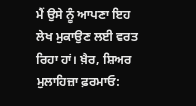ਮੈਂ ਉਸੇ ਨੂੰ ਆਪਣਾ ਇਹ ਲੇਖ ਮੁਕਾਉਣ ਲਈ ਵਰਤ ਰਿਹਾ ਹਾਂ। ਖ਼ੈਰ, ਸ਼ਿਅਰ ਮੁਲਾਹਿਜ਼ਾ ਫ਼ਰਮਾਓ: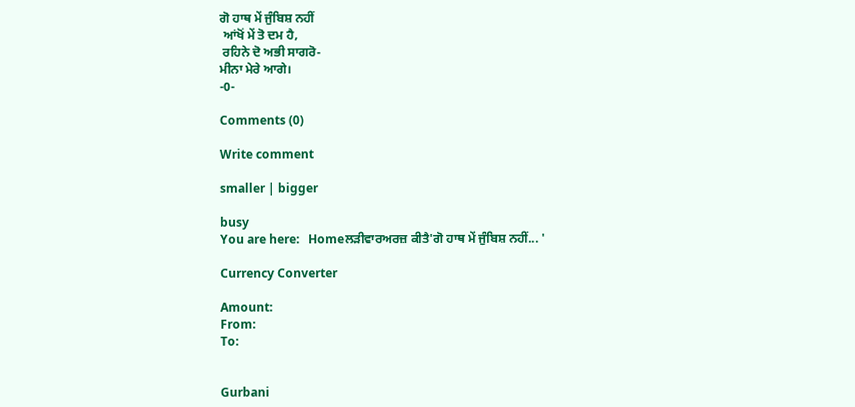ਗੋ ਹਾਥ ਮੇਂ ਜੁੰਬਿਸ਼ ਨਹੀਂ
 ਆਂਖੋਂ ਮੇਂ ਤੋ ਦਮ ਹੈ,
 ਰਹਿਨੇ ਦੋ ਅਭੀ ਸਾਗਰੋ-
ਮੀਨਾ ਮੇਰੇ ਆਗੇ।
-0-

Comments (0)

Write comment

smaller | bigger

busy
You are here:   Homeਲੜੀਵਾਰਅਰਜ਼ ਕੀਤੈ'ਗੋ ਹਾਥ ਮੇਂ ਜੁੰਬਿਸ਼ ਨਹੀਂ... '

Currency Converter

Amount:
From:
To:


Gurbani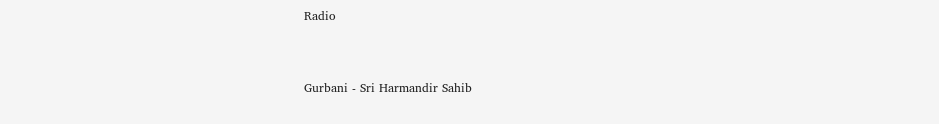Radio


Gurbani - Sri Harmandir Sahib